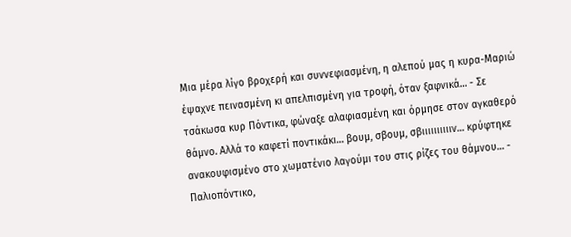Μια μέρα λίγο βροχερή και συννεφιασμένη, η αλεπού μας η κυρα-Μαριώ έψαχνε πεινασμένη κι απελπισμένη για τροφή, όταν ξαφνικά… - Σε τσάκωσα κυρ Πόντικα, φώναξε αλαφιασμένη και όρμησε στον αγκαθερό θάμνο. Αλλά το καφετί ποντικάκι… βουμ, σβουμ, σβιιιιιιιιιιν… κρύφτηκε ανακουφισμένο στο χωματένιο λαγούμι του στις ρίζες του θάμνου… - Παλιοπόντικο,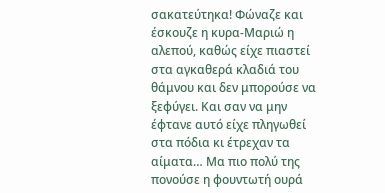σακατεύτηκα! Φώναζε και έσκουζε η κυρα-Μαριώ η αλεπού, καθώς είχε πιαστεί στα αγκαθερά κλαδιά του θάμνου και δεν μπορούσε να ξεφύγει. Και σαν να μην έφτανε αυτό είχε πληγωθεί στα πόδια κι έτρεχαν τα αίματα… Μα πιο πολύ της πονούσε η φουντωτή ουρά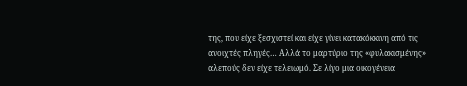της, που είχε ξεσχιστεί και είχε γίνει κατακόκκινη από τις ανοιχτές πληγές… Αλλά το μαρτύριο της «φυλακισμένης» αλεπούς δεν είχε τελειωμό. Σε λίγο μια οικογένεια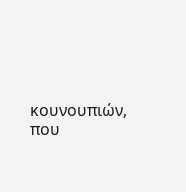κουνουπιών, που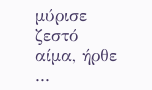μύρισε ζεστό αίμα, ήρθε ...